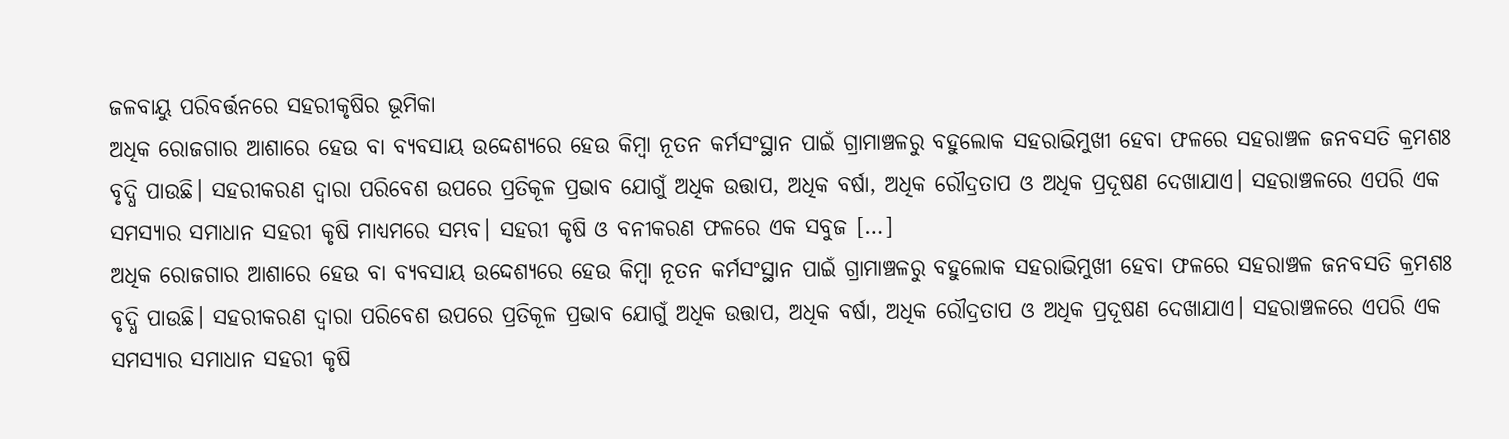ଜଳବାୟୁ ପରିବର୍ତ୍ତନରେ ସହରୀକୃଷିର ଭୂମିକା
ଅଧିକ ରୋଜଗାର ଆଶାରେ ହେଉ ବା ବ୍ୟବସାୟ ଉଦ୍ଦେଶ୍ୟରେ ହେଉ କିମ୍ୱା ନୂତନ କର୍ମସଂସ୍ଥାନ ପାଇଁ ଗ୍ରାମାଞ୍ଚଳରୁ ବହୁଲୋକ ସହରାଭିମୁଖୀ ହେବା ଫଳରେ ସହରାଞ୍ଚଳ ଜନବସତି କ୍ରମଶଃ ବୃଦ୍ଧି ପାଉଛି। ସହରୀକରଣ ଦ୍ୱାରା ପରିବେଶ ଉପରେ ପ୍ରତିକୂଳ ପ୍ରଭାବ ଯୋଗୁଁ ଅଧିକ ଉତ୍ତାପ, ଅଧିକ ବର୍ଷା, ଅଧିକ ରୌଦ୍ରତାପ ଓ ଅଧିକ ପ୍ରଦୂଷଣ ଦେଖାଯାଏ। ସହରାଞ୍ଚଳରେ ଏପରି ଏକ ସମସ୍ୟାର ସମାଧାନ ସହରୀ କୃଷି ମାଧ୍ୟମରେ ସମ୍ଭବ। ସହରୀ କୃଷି ଓ ବନୀକରଣ ଫଳରେ ଏକ ସବୁଜ […]
ଅଧିକ ରୋଜଗାର ଆଶାରେ ହେଉ ବା ବ୍ୟବସାୟ ଉଦ୍ଦେଶ୍ୟରେ ହେଉ କିମ୍ୱା ନୂତନ କର୍ମସଂସ୍ଥାନ ପାଇଁ ଗ୍ରାମାଞ୍ଚଳରୁ ବହୁଲୋକ ସହରାଭିମୁଖୀ ହେବା ଫଳରେ ସହରାଞ୍ଚଳ ଜନବସତି କ୍ରମଶଃ ବୃଦ୍ଧି ପାଉଛି। ସହରୀକରଣ ଦ୍ୱାରା ପରିବେଶ ଉପରେ ପ୍ରତିକୂଳ ପ୍ରଭାବ ଯୋଗୁଁ ଅଧିକ ଉତ୍ତାପ, ଅଧିକ ବର୍ଷା, ଅଧିକ ରୌଦ୍ରତାପ ଓ ଅଧିକ ପ୍ରଦୂଷଣ ଦେଖାଯାଏ। ସହରାଞ୍ଚଳରେ ଏପରି ଏକ ସମସ୍ୟାର ସମାଧାନ ସହରୀ କୃଷି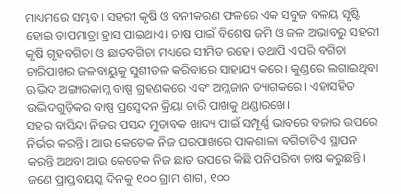ମାଧ୍ୟମରେ ସମ୍ଭବ। ସହରୀ କୃଷି ଓ ବନୀକରଣ ଫଳରେ ଏକ ସବୁଜ ବଳୟ ସୃଷ୍ଟି ହୋଇ ତାପମାତ୍ରା ହ୍ରାସ ପାଇଥାଏ। ଚାଷ ପାଇଁ ବିଶେଷ ଜମି ଓ ଜଳ ଅଭାବରୁ ସହରୀ କୃଷି ଗୃହବଗିଚା ଓ ଛାତବଗିଚା ମଧ୍ୟରେ ସୀମିତ ରହେ। ତଥାପି ଏପରି ବଗିଚା ଚାରିପାଖର ଜଳବାୟୁକୁ ସୁଶୀତଳ କରିବାରେ ସାହାଯ୍ୟ କରେ। କୁଣ୍ଡରେ ଲଗାଇଥିବା ଊଦ୍ଭିଦ ଅଙ୍ଗାରକାମ୍ଳ ବାଷ୍ପ ଗ୍ରହଣକରେ ଏବଂ ଅମ୍ଳଜାନ ତ୍ୟାଗକରେ। ଏହାସହିତ ଉଦ୍ଭିଦଗୁଡ଼ିକର ବାଷ୍ପ ପ୍ରସ୍ୱେଦନ କ୍ରିୟା ଚାରି ପାଖକୁ ଥଣ୍ଡାରଖେ।
ସହର ବାସିନ୍ଦା ନିଜର ପସନ୍ଦ ମୁତାବକ ଖାଦ୍ୟ ପାଇଁ ସମ୍ପୂର୍ଣ୍ଣ ଭାବରେ ବଜାର ଉପରେ ନିର୍ଭର କରନ୍ତି। ଆଉ କେତେକ ନିଜ ଘରପାଖରେ ପାକଶାଳା ବଗିଚାଟିଏ ସ୍ଥାପନ କରନ୍ତି ଅଥବା ଆଉ କେତେକ ନିଜ ଛାତ ଉପରେ କିଛି ପନିପରିବା ଚାଷ କରୁଛନ୍ତି। ଜଣେ ପ୍ରାପ୍ତବୟସ୍କ ଦିନକୁ ୧୦୦ ଗ୍ରାମ ଶାଗ, ୧୦୦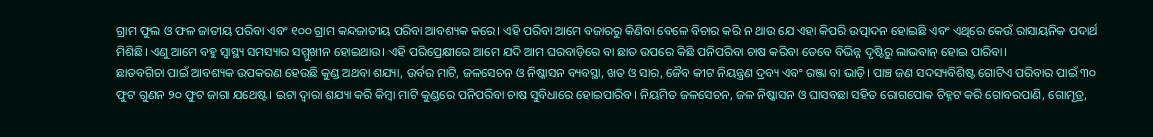ଗ୍ରାମ ଫୁଲ ଓ ଫଳ ଜାତୀୟ ପରିବା ଏବଂ ୧୦୦ ଗ୍ରାମ କନ୍ଦଜାତୀୟ ପରିବା ଆବଶ୍ୟକ କରେ। ଏହି ପରିବା ଆମେ ବଜାରରୁ କିଣିବା ବେଳେ ବିଚାର କରି ନ ଥାଉ ଯେ ଏହା କିପରି ଉତ୍ପାଦନ ହୋଇଛି ଏବଂ ଏଥିରେ କେଉଁ ରାସାୟନିକ ପଦାର୍ଥ ମିଶିଛି। ଏଣୁ ଆମେ ବହୁ ସ୍ୱାସ୍ଥ୍ୟ ସମସ୍ୟାର ସମ୍ମୁଖୀନ ହୋଇଥାଉ। ଏହି ପରିପ୍ରେକ୍ଷୀରେ ଆମେ ଯଦି ଆମ ଘରବାଡ଼ିରେ ବା ଛାତ ଉପରେ କିଛି ପନିପରିବା ଚାଷ କରିବା ତେବେ ବିଭିନ୍ନ ଦୃଷ୍ଟିରୁ ଲାଭବାନ୍ ହୋଇ ପାରିବା।
ଛାତବଗିଚା ପାଇଁ ଆବଶ୍ୟକ ଉପକରଣ ହେଉଛି କୁଣ୍ଡ ଅଥବା ଶଯ୍ୟା, ଉର୍ବର ମାଟି, ଜଳସେଚନ ଓ ନିଷ୍କାସନ ବ୍ୟବସ୍ଥା, ଖତ ଓ ସାର, ଜୈବ କୀଟ ନିୟନ୍ତ୍ରଣ ଦ୍ରବ୍ୟ ଏବଂ ରଞ୍ଜା ବା ଭାଡ଼ି। ପାଞ୍ଚ ଜଣ ସଦସ୍ୟବିଶିଷ୍ଟ ଗୋଟିଏ ପରିବାର ପାଇଁ ୩୦ ଫୁଟ ଗୁଣନ ୨୦ ଫୁଟ ଜାଗା ଯଥେଷ୍ଟ। ଇଟା ଦ୍ୱାରା ଶଯ୍ୟା କରି କିମ୍ୱା ମାଟି କୁଣ୍ଡରେ ପନିପରିବା ଚାଷ ସୁବିଧାରେ ହୋଇପାରିବ। ନିୟମିତ ଜଳସେଚନ, ଜଳ ନିଷ୍କାସନ ଓ ଘାସବଛା ସହିତ ରୋଗପୋକ ଚିହ୍ନଟ କରି ଗୋବରପାଣି, ଗୋମୂତ୍ର,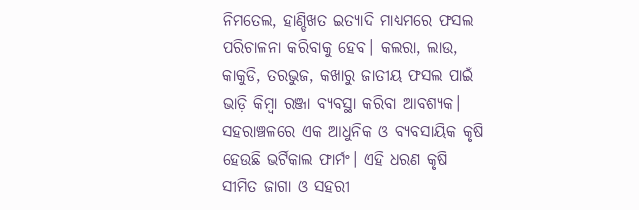ନିମତେଲ, ହାଣ୍ଡିଖତ ଇତ୍ୟାଦି ମାଧ୍ୟମରେ ଫସଲ ପରିଚାଳନା କରିବାକୁ ହେବ। କଲରା, ଲାଉ, କାକୁଡି, ତରଭୁଜ, କଖାରୁ ଜାତୀୟ ଫସଲ ପାଇଁ ଭାଡ଼ି କିମ୍ୱା ରଞ୍ଜା ବ୍ୟବସ୍ଥା କରିବା ଆବଶ୍ୟକ। ସହରାଞ୍ଚଳରେ ଏକ ଆଧୁନିକ ଓ ବ୍ୟବସାୟିକ କୃଷି ହେଉଛି ଭର୍ଟିକାଲ ଫାର୍ମଂ। ଏହି ଧରଣ କୃଷି ସୀମିତ ଜାଗା ଓ ସହରୀ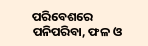ପରିବେଶରେ ପନିପରିବା, ଫଳ ଓ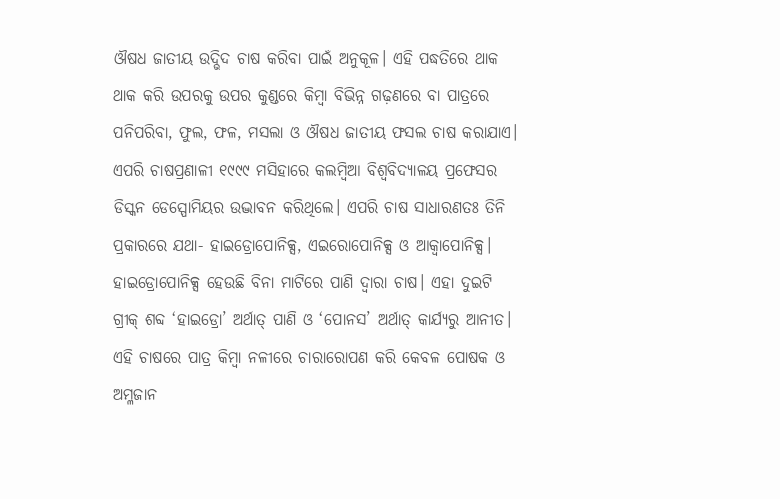ଔଷଧ ଜାତୀୟ ଉଦ୍ଭିଦ ଚାଷ କରିବା ପାଇଁ ଅନୁକୂଳ। ଏହି ପଦ୍ଧତିରେ ଥାକ ଥାକ କରି ଉପରକୁ ଉପର କୁଣ୍ଡରେ କିମ୍ୱା ବିଭିନ୍ନ ଗଢ଼ଣରେ ବା ପାତ୍ରରେ ପନିପରିବା, ଫୁଲ, ଫଳ, ମସଲା ଓ ଔଷଧ ଜାତୀୟ ଫସଲ ଚାଷ କରାଯାଏ।
ଏପରି ଚାଷପ୍ରଣାଳୀ ୧୯୯୯ ମସିହାରେ କଲମ୍ୱିଆ ବିଶ୍ୱବିଦ୍ୟାଳୟ ପ୍ରଫେସର ଡିସ୍କନ ଡେସ୍ପୋମିୟର ଉଦ୍ଭାବନ କରିଥିଲେ। ଏପରି ଚାଷ ସାଧାରଣତଃ ତିନି ପ୍ରକାରରେ ଯଥା- ହାଇଡ୍ରୋପୋନିକ୍ସ, ଏଇରୋପୋନିକ୍ସ ଓ ଆକ୍ୱାପୋନିକ୍ସ। ହାଇଡ୍ରୋପୋନିକ୍ସ ହେଉଛି ବିନା ମାଟିରେ ପାଣି ଦ୍ୱାରା ଚାଷ। ଏହା ଦୁଇଟି ଗ୍ରୀକ୍ ଶବ୍ଦ ‘ହାଇଡ୍ରୋ’ ଅର୍ଥାତ୍ ପାଣି ଓ ‘ପୋନସ’ ଅର୍ଥାତ୍ କାର୍ଯ୍ୟରୁ ଆନୀତ। ଏହି ଚାଷରେ ପାତ୍ର କିମ୍ୱା ନଳୀରେ ଚାରାରୋପଣ କରି କେବଳ ପୋଷକ ଓ ଅମ୍ଳଜାନ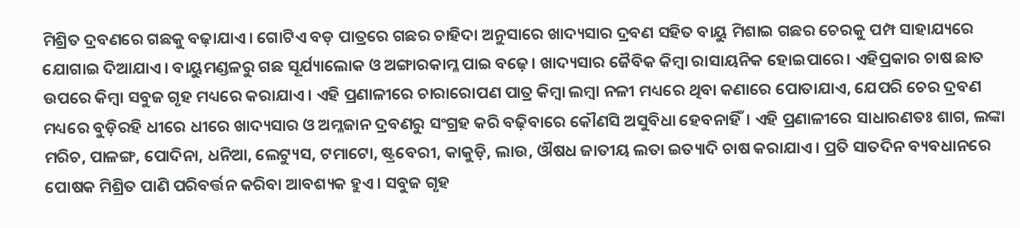ମିଶ୍ରିତ ଦ୍ରବଣରେ ଗଛକୁ ବଢ଼ାଯାଏ। ଗୋଟିଏ ବଡ଼ ପାତ୍ରରେ ଗଛର ଚାହିଦା ଅନୁସାରେ ଖାଦ୍ୟସାର ଦ୍ରବଣ ସହିତ ବାୟୁ ମିଶାଇ ଗଛର ଚେରକୁ ପମ୍ପ ସାହାଯ୍ୟରେ ଯୋଗାଇ ଦିଆଯାଏ। ବାୟୁମଣ୍ଡଳରୁ ଗଛ ସୂର୍ଯ୍ୟାଲୋକ ଓ ଅଙ୍ଗାରକାମ୍ଳ ପାଇ ବଢ଼େ। ଖାଦ୍ୟସାର ଜୈବିକ କିମ୍ବା ରାସାୟନିକ ହୋଇପାରେ। ଏହିପ୍ରକାର ଚାଷ ଛାତ ଉପରେ କିମ୍ୱା ସବୁଜ ଗୃହ ମଧ୍ୟରେ କରାଯାଏ। ଏହି ପ୍ରଣାଳୀରେ ଚାରାରୋପଣ ପାତ୍ର କିମ୍ୱା ଲମ୍ୱା ନଳୀ ମଧ୍ୟରେ ଥିବା କଣାରେ ପୋତାଯାଏ, ଯେପରି ଚେର ଦ୍ରବଣ ମଧ୍ୟରେ ବୁଡ଼ିରହି ଧୀରେ ଧୀରେ ଖାଦ୍ୟସାର ଓ ଅମ୍ଳଜାନ ଦ୍ରବଣରୁ ସଂଗ୍ରହ କରି ବଢ଼ିବାରେ କୌଣସି ଅସୁବିଧା ହେବନାହିଁ। ଏହି ପ୍ରଣାଳୀରେ ସାଧାରଣତଃ ଶାଗ, ଲଙ୍କା ମରିଚ, ପାଳଙ୍ଗ, ପୋଦିନା, ଧନିଆ, ଲେଟ୍ୟୁସ, ଟମାଟୋ, ଷ୍ଟ୍ରବେରୀ, କାକୁଡ଼ି, ଲାଉ, ଔଷଧ ଜାତୀୟ ଲତା ଇତ୍ୟାଦି ଚାଷ କରାଯାଏ। ପ୍ରତି ସାତଦିନ ବ୍ୟବଧାନରେ ପୋଷକ ମିଶ୍ରିତ ପାଣି ପରିବର୍ତ୍ତନ କରିବା ଆବଶ୍ୟକ ହୁଏ। ସବୁଜ ଗୃହ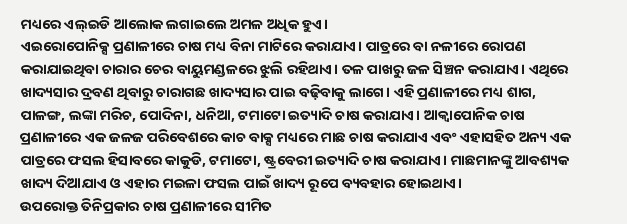ମଧ୍ୟରେ ଏଲ୍ଇଡି ଆଲୋକ ଲଗାଇଲେ ଅମଳ ଅଧିକ ହୁଏ।
ଏଇରୋପୋନିକ୍ସ ପ୍ରଣାଳୀରେ ଚାଷ ମଧ୍ୟ ବିନା ମାଟିରେ କରାଯାଏ। ପାତ୍ରରେ ବା ନଳୀରେ ରୋପଣ କରାଯାଇଥିବା ଚାରାର ଚେର ବାୟୁମଣ୍ଡଳରେ ଝୁଲି ରହିଥାଏ। ତଳ ପାଖରୁ ଜଳ ସିଞ୍ଚନ କରାଯାଏ। ଏଥିରେ ଖାଦ୍ୟସାର ଦ୍ରବଣ ଥିବାରୁ ଚାରାଗଛ ଖାଦ୍ୟସାର ପାଇ ବଢ଼ିବାକୁ ଲାଗେ। ଏହି ପ୍ରଣାଳୀରେ ମଧ୍ୟ ଶାଗ, ପାଳଙ୍ଗ, ଲଙ୍କା ମରିଚ, ପୋଦିନା, ଧନିଆ, ଟମାଟୋ ଇତ୍ୟାଦି ଚାଷ କରାଯାଏ। ଆକ୍ୱାପୋନିକ ଚାଷ ପ୍ରଣାଳୀରେ ଏକ ଜଳଜ ପରିବେଶରେ କାଚ ବାକ୍ସ ମଧ୍ୟରେ ମାଛ ଚାଷ କରାଯାଏ ଏବଂ ଏହାସହିତ ଅନ୍ୟ ଏକ ପାତ୍ରରେ ଫସଲ ହିସାବରେ କାକୁଡି, ଟମାଟୋ, ଷ୍ଟ୍ରବେରୀ ଇତ୍ୟାଦି ଚାଷ କରାଯାଏ। ମାଛମାନଙ୍କୁ ଆବଶ୍ୟକ ଖାଦ୍ୟ ଦିଆଯାଏ ଓ ଏହାର ମଇଳା ଫସଲ ପାଇଁ ଖାଦ୍ୟ ରୂପେ ବ୍ୟବହାର ହୋଇଥାଏ।
ଉପରୋକ୍ତ ତିନିପ୍ରକାର ଚାଷ ପ୍ରଣାଳୀରେ ସୀମିତ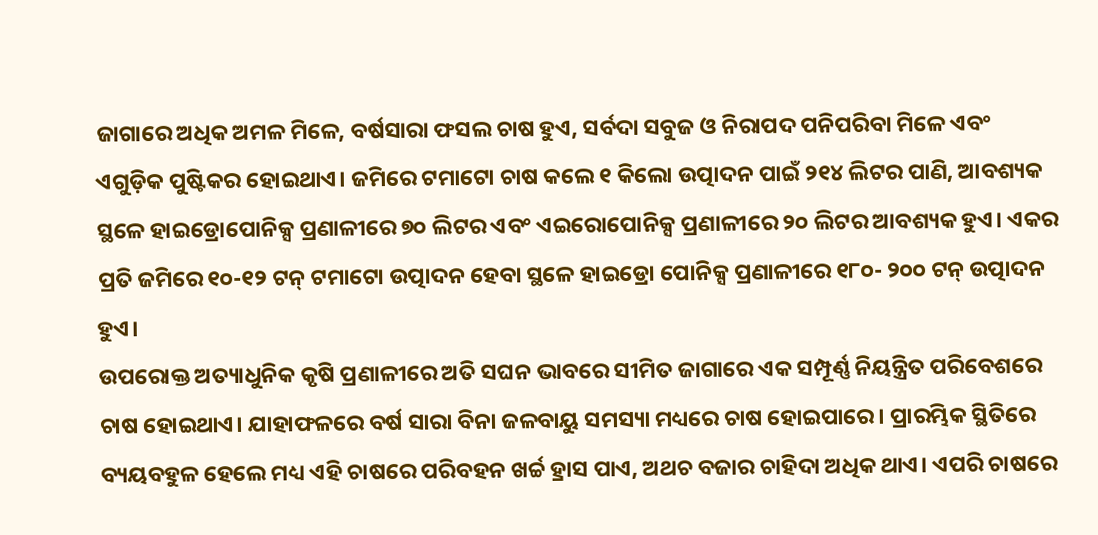ଜାଗାରେ ଅଧିକ ଅମଳ ମିଳେ, ବର୍ଷସାରା ଫସଲ ଚାଷ ହୁଏ, ସର୍ବଦା ସବୁଜ ଓ ନିରାପଦ ପନିପରିବା ମିଳେ ଏବଂ ଏଗୁଡ଼ିକ ପୁଷ୍ଟିକର ହୋଇଥାଏ। ଜମିରେ ଟମାଟୋ ଚାଷ କଲେ ୧ କିଲୋ ଉତ୍ପାଦନ ପାଇଁ ୨୧୪ ଲିଟର ପାଣି, ଆବଶ୍ୟକ ସ୍ଥଳେ ହାଇଡ୍ରୋପୋନିକ୍ସ ପ୍ରଣାଳୀରେ ୭୦ ଲିଟର ଏବଂ ଏଇରୋପୋନିକ୍ସ ପ୍ରଣାଳୀରେ ୨୦ ଲିଟର ଆବଶ୍ୟକ ହୁଏ। ଏକର ପ୍ରତି ଜମିରେ ୧୦-୧୨ ଟନ୍ ଟମାଟୋ ଉତ୍ପାଦନ ହେବା ସ୍ଥଳେ ହାଇଡ୍ରୋ ପୋନିକ୍ସ ପ୍ରଣାଳୀରେ ୧୮୦- ୨୦୦ ଟନ୍ ଉତ୍ପାଦନ ହୁଏ।
ଉପରୋକ୍ତ ଅତ୍ୟାଧୁନିକ କୃଷି ପ୍ରଣାଳୀରେ ଅତି ସଘନ ଭାବରେ ସୀମିତ ଜାଗାରେ ଏକ ସମ୍ପୂର୍ଣ୍ଣ ନିୟନ୍ତ୍ରିତ ପରିବେଶରେ ଚାଷ ହୋଇଥାଏ। ଯାହାଫଳରେ ବର୍ଷ ସାରା ବିନା ଜଳବାୟୁ ସମସ୍ୟା ମଧ୍ୟରେ ଚାଷ ହୋଇପାରେ। ପ୍ରାରମ୍ଭିକ ସ୍ଥିତିରେ ବ୍ୟୟବହୁଳ ହେଲେ ମଧ୍ୟ ଏହି ଚାଷରେ ପରିବହନ ଖର୍ଚ୍ଚ ହ୍ରାସ ପାଏ, ଅଥଚ ବଜାର ଚାହିଦା ଅଧିକ ଥାଏ। ଏପରି ଚାଷରେ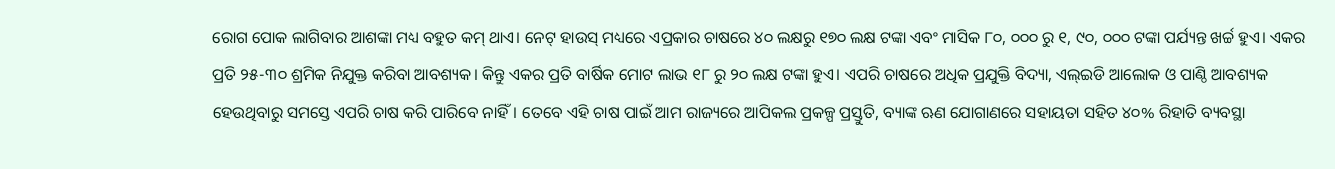ରୋଗ ପୋକ ଲାଗିବାର ଆଶଙ୍କା ମଧ୍ୟ ବହୁତ କମ୍ ଥାଏ। ନେଟ୍ ହାଉସ୍ ମଧ୍ୟରେ ଏପ୍ରକାର ଚାଷରେ ୪୦ ଲକ୍ଷରୁ ୧୭୦ ଲକ୍ଷ ଟଙ୍କା ଏବଂ ମାସିକ ୮୦, ୦୦୦ ରୁ ୧, ୯୦, ୦୦୦ ଟଙ୍କା ପର୍ଯ୍ୟନ୍ତ ଖର୍ଚ୍ଚ ହୁଏ। ଏକର ପ୍ରତି ୨୫-୩୦ ଶ୍ରମିକ ନିଯୁକ୍ତ କରିବା ଆବଶ୍ୟକ। କିନ୍ତୁ ଏକର ପ୍ରତି ବାର୍ଷିକ ମୋଟ ଲାଭ ୧୮ ରୁ ୨୦ ଲକ୍ଷ ଟଙ୍କା ହୁଏ। ଏପରି ଚାଷରେ ଅଧିକ ପ୍ରଯୁକ୍ତି ବିଦ୍ୟା, ଏଲ୍ଇଡି ଆଲୋକ ଓ ପାଣ୍ଠି ଆବଶ୍ୟକ ହେଉଥିବାରୁ ସମସ୍ତେ ଏପରି ଚାଷ କରି ପାରିବେ ନାହିଁ। ତେବେ ଏହି ଚାଷ ପାଇଁ ଆମ ରାଜ୍ୟରେ ଆପିକଲ ପ୍ରକଳ୍ପ ପ୍ରସ୍ତୁତି, ବ୍ୟାଙ୍କ ଋଣ ଯୋଗାଣରେ ସହାୟତା ସହିତ ୪୦% ରିହାତି ବ୍ୟବସ୍ଥା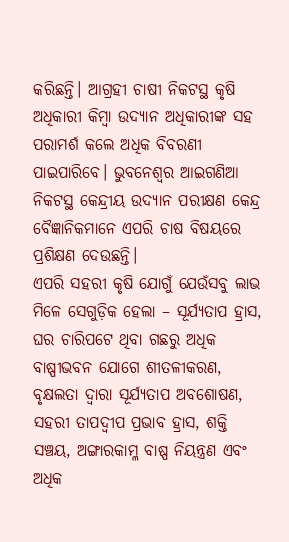କରିଛନ୍ତି। ଆଗ୍ରହୀ ଚାଷୀ ନିକଟସ୍ଥ କୃଷି ଅଧିକାରୀ କିମ୍ୱା ଉଦ୍ୟାନ ଅଧିକାରୀଙ୍କ ସହ ପରାମର୍ଶ କଲେ ଅଧିକ ବିବରଣୀ ପାଇପାରିବେ। ଭୁବନେଶ୍ୱର ଆଇଗଣିଆ ନିକଟସ୍ଥ କେନ୍ଦ୍ରୀୟ ଉଦ୍ୟାନ ପରୀକ୍ଷଣ କେନ୍ଦ୍ର ବୈଜ୍ଞାନିକମାନେ ଏପରି ଚାଷ ବିଷୟରେ ପ୍ରଶିକ୍ଷଣ ଦେଉଛନ୍ତି।
ଏପରି ସହରୀ କୃଷି ଯୋଗୁଁ ଯେଉଁସବୁ ଲାଭ ମିଳେ ସେଗୁଡ଼ିକ ହେଲା – ସୂର୍ଯ୍ୟତାପ ହ୍ରାସ, ଘର ଚାରିପଟେ ଥିବା ଗଛରୁ ଅଧିକ ବାଷ୍ପୀଭବନ ଯୋଗେ ଶୀତଳୀକରଣ, ବୃକ୍ଷଲତା ଦ୍ୱାରା ସୂର୍ଯ୍ୟତାପ ଅବଶୋଷଣ, ସହରୀ ତାପଦ୍ୱୀପ ପ୍ରଭାବ ହ୍ରାସ, ଶକ୍ତି ସଞ୍ଚୟ, ଅଙ୍ଗାରକାମ୍ଳ ବାଷ୍ପ ନିୟନ୍ତ୍ରଣ ଏବଂ ଅଧିକ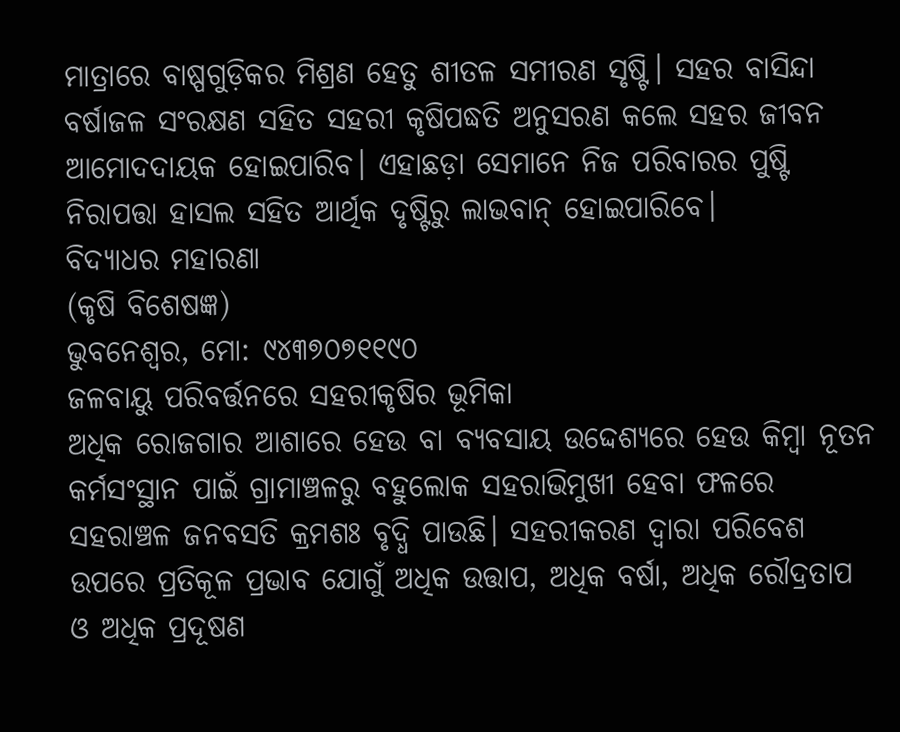ମାତ୍ରାରେ ବାଷ୍ପଗୁଡ଼ିକର ମିଶ୍ରଣ ହେତୁ ଶୀତଳ ସମୀରଣ ସୃଷ୍ଟି। ସହର ବାସିନ୍ଦା ବର୍ଷାଜଳ ସଂରକ୍ଷଣ ସହିତ ସହରୀ କୃଷିପଦ୍ଧତି ଅନୁସରଣ କଲେ ସହର ଜୀବନ ଆମୋଦଦାୟକ ହୋଇପାରିବ। ଏହାଛଡ଼ା ସେମାନେ ନିଜ ପରିବାରର ପୁଷ୍ଟି ନିରାପତ୍ତା ହାସଲ ସହିତ ଆର୍ଥିକ ଦୃଷ୍ଟିରୁ ଲାଭବାନ୍ ହୋଇପାରିବେ।
ବିଦ୍ୟାଧର ମହାରଣା
(କୃଷି ବିଶେଷଜ୍ଞ)
ଭୁବନେଶ୍ୱର, ମୋ: ୯୪୩୭୦୭୧୧୯୦
ଜଳବାୟୁ ପରିବର୍ତ୍ତନରେ ସହରୀକୃଷିର ଭୂମିକା
ଅଧିକ ରୋଜଗାର ଆଶାରେ ହେଉ ବା ବ୍ୟବସାୟ ଉଦ୍ଦେଶ୍ୟରେ ହେଉ କିମ୍ୱା ନୂତନ କର୍ମସଂସ୍ଥାନ ପାଇଁ ଗ୍ରାମାଞ୍ଚଳରୁ ବହୁଲୋକ ସହରାଭିମୁଖୀ ହେବା ଫଳରେ ସହରାଞ୍ଚଳ ଜନବସତି କ୍ରମଶଃ ବୃଦ୍ଧି ପାଉଛି। ସହରୀକରଣ ଦ୍ୱାରା ପରିବେଶ ଉପରେ ପ୍ରତିକୂଳ ପ୍ରଭାବ ଯୋଗୁଁ ଅଧିକ ଉତ୍ତାପ, ଅଧିକ ବର୍ଷା, ଅଧିକ ରୌଦ୍ରତାପ ଓ ଅଧିକ ପ୍ରଦୂଷଣ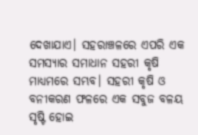ଦେଖାଯାଏ। ସହରାଞ୍ଚଳରେ ଏପରି ଏକ ସମସ୍ୟାର ସମାଧାନ ସହରୀ କୃଷି ମାଧ୍ୟମରେ ସମ୍ଭବ। ସହରୀ କୃଷି ଓ ବନୀକରଣ ଫଳରେ ଏକ ସବୁଜ ବଳୟ ସୃଷ୍ଟି ହୋଇ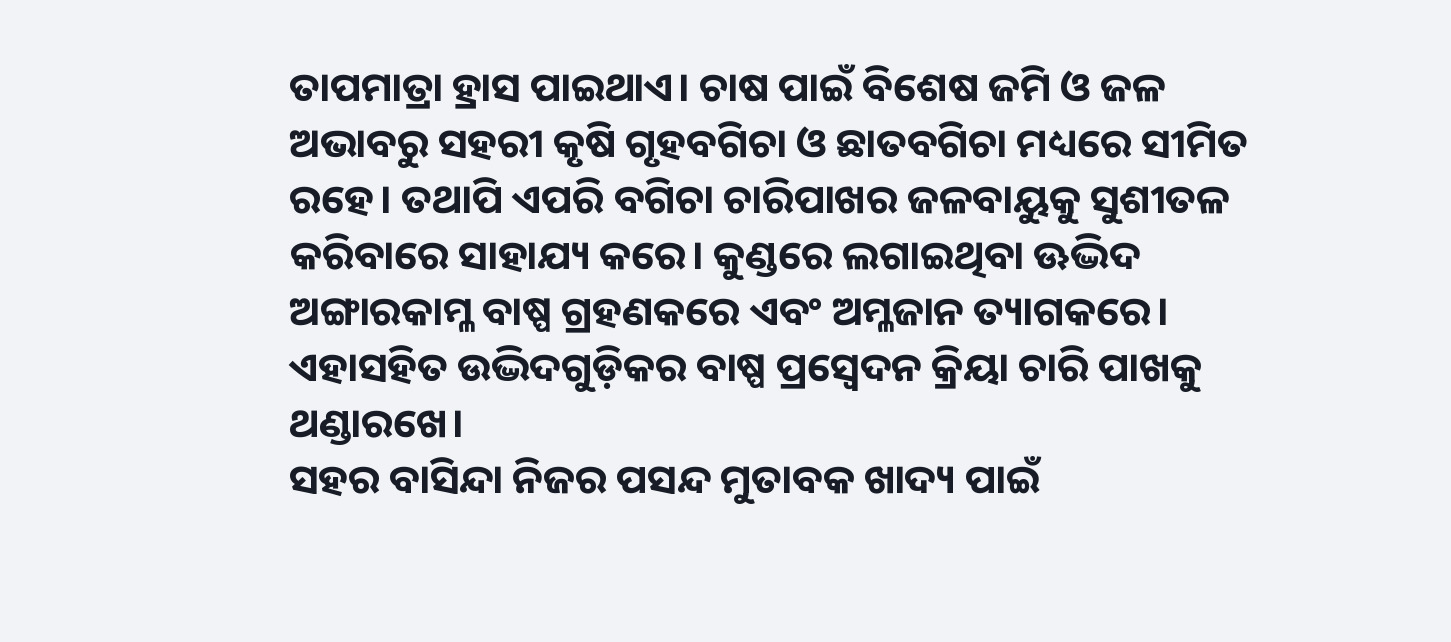ତାପମାତ୍ରା ହ୍ରାସ ପାଇଥାଏ। ଚାଷ ପାଇଁ ବିଶେଷ ଜମି ଓ ଜଳ ଅଭାବରୁ ସହରୀ କୃଷି ଗୃହବଗିଚା ଓ ଛାତବଗିଚା ମଧ୍ୟରେ ସୀମିତ ରହେ। ତଥାପି ଏପରି ବଗିଚା ଚାରିପାଖର ଜଳବାୟୁକୁ ସୁଶୀତଳ କରିବାରେ ସାହାଯ୍ୟ କରେ। କୁଣ୍ଡରେ ଲଗାଇଥିବା ଊଦ୍ଭିଦ ଅଙ୍ଗାରକାମ୍ଳ ବାଷ୍ପ ଗ୍ରହଣକରେ ଏବଂ ଅମ୍ଳଜାନ ତ୍ୟାଗକରେ। ଏହାସହିତ ଉଦ୍ଭିଦଗୁଡ଼ିକର ବାଷ୍ପ ପ୍ରସ୍ୱେଦନ କ୍ରିୟା ଚାରି ପାଖକୁ ଥଣ୍ଡାରଖେ।
ସହର ବାସିନ୍ଦା ନିଜର ପସନ୍ଦ ମୁତାବକ ଖାଦ୍ୟ ପାଇଁ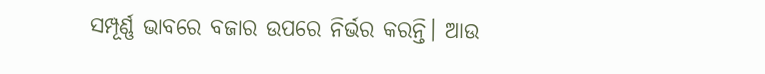ସମ୍ପୂର୍ଣ୍ଣ ଭାବରେ ବଜାର ଉପରେ ନିର୍ଭର କରନ୍ତି। ଆଉ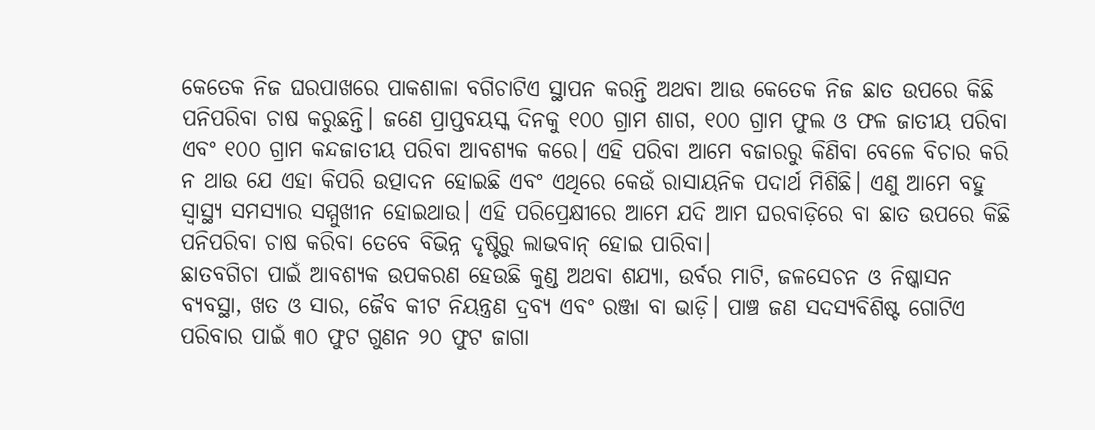କେତେକ ନିଜ ଘରପାଖରେ ପାକଶାଳା ବଗିଚାଟିଏ ସ୍ଥାପନ କରନ୍ତି ଅଥବା ଆଉ କେତେକ ନିଜ ଛାତ ଉପରେ କିଛି ପନିପରିବା ଚାଷ କରୁଛନ୍ତି। ଜଣେ ପ୍ରାପ୍ତବୟସ୍କ ଦିନକୁ ୧୦୦ ଗ୍ରାମ ଶାଗ, ୧୦୦ ଗ୍ରାମ ଫୁଲ ଓ ଫଳ ଜାତୀୟ ପରିବା ଏବଂ ୧୦୦ ଗ୍ରାମ କନ୍ଦଜାତୀୟ ପରିବା ଆବଶ୍ୟକ କରେ। ଏହି ପରିବା ଆମେ ବଜାରରୁ କିଣିବା ବେଳେ ବିଚାର କରି ନ ଥାଉ ଯେ ଏହା କିପରି ଉତ୍ପାଦନ ହୋଇଛି ଏବଂ ଏଥିରେ କେଉଁ ରାସାୟନିକ ପଦାର୍ଥ ମିଶିଛି। ଏଣୁ ଆମେ ବହୁ ସ୍ୱାସ୍ଥ୍ୟ ସମସ୍ୟାର ସମ୍ମୁଖୀନ ହୋଇଥାଉ। ଏହି ପରିପ୍ରେକ୍ଷୀରେ ଆମେ ଯଦି ଆମ ଘରବାଡ଼ିରେ ବା ଛାତ ଉପରେ କିଛି ପନିପରିବା ଚାଷ କରିବା ତେବେ ବିଭିନ୍ନ ଦୃଷ୍ଟିରୁ ଲାଭବାନ୍ ହୋଇ ପାରିବା।
ଛାତବଗିଚା ପାଇଁ ଆବଶ୍ୟକ ଉପକରଣ ହେଉଛି କୁଣ୍ଡ ଅଥବା ଶଯ୍ୟା, ଉର୍ବର ମାଟି, ଜଳସେଚନ ଓ ନିଷ୍କାସନ ବ୍ୟବସ୍ଥା, ଖତ ଓ ସାର, ଜୈବ କୀଟ ନିୟନ୍ତ୍ରଣ ଦ୍ରବ୍ୟ ଏବଂ ରଞ୍ଜା ବା ଭାଡ଼ି। ପାଞ୍ଚ ଜଣ ସଦସ୍ୟବିଶିଷ୍ଟ ଗୋଟିଏ ପରିବାର ପାଇଁ ୩୦ ଫୁଟ ଗୁଣନ ୨୦ ଫୁଟ ଜାଗା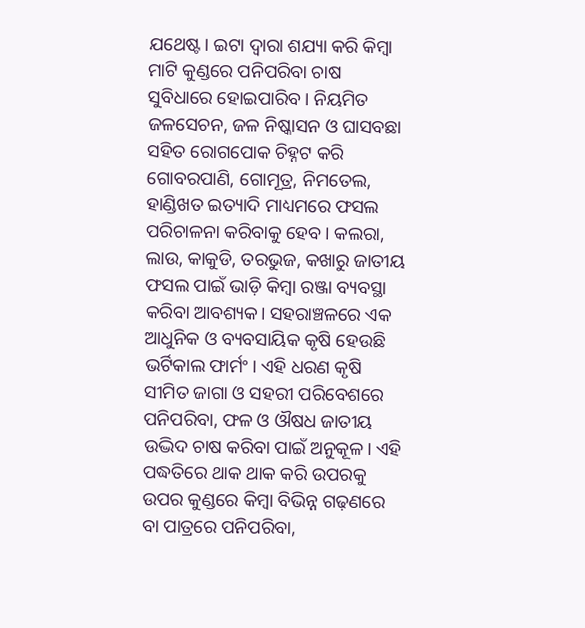ଯଥେଷ୍ଟ। ଇଟା ଦ୍ୱାରା ଶଯ୍ୟା କରି କିମ୍ୱା ମାଟି କୁଣ୍ଡରେ ପନିପରିବା ଚାଷ ସୁବିଧାରେ ହୋଇପାରିବ। ନିୟମିତ ଜଳସେଚନ, ଜଳ ନିଷ୍କାସନ ଓ ଘାସବଛା ସହିତ ରୋଗପୋକ ଚିହ୍ନଟ କରି ଗୋବରପାଣି, ଗୋମୂତ୍ର, ନିମତେଲ, ହାଣ୍ଡିଖତ ଇତ୍ୟାଦି ମାଧ୍ୟମରେ ଫସଲ ପରିଚାଳନା କରିବାକୁ ହେବ। କଲରା, ଲାଉ, କାକୁଡି, ତରଭୁଜ, କଖାରୁ ଜାତୀୟ ଫସଲ ପାଇଁ ଭାଡ଼ି କିମ୍ୱା ରଞ୍ଜା ବ୍ୟବସ୍ଥା କରିବା ଆବଶ୍ୟକ। ସହରାଞ୍ଚଳରେ ଏକ ଆଧୁନିକ ଓ ବ୍ୟବସାୟିକ କୃଷି ହେଉଛି ଭର୍ଟିକାଲ ଫାର୍ମଂ। ଏହି ଧରଣ କୃଷି ସୀମିତ ଜାଗା ଓ ସହରୀ ପରିବେଶରେ ପନିପରିବା, ଫଳ ଓ ଔଷଧ ଜାତୀୟ ଉଦ୍ଭିଦ ଚାଷ କରିବା ପାଇଁ ଅନୁକୂଳ। ଏହି ପଦ୍ଧତିରେ ଥାକ ଥାକ କରି ଉପରକୁ ଉପର କୁଣ୍ଡରେ କିମ୍ୱା ବିଭିନ୍ନ ଗଢ଼ଣରେ ବା ପାତ୍ରରେ ପନିପରିବା,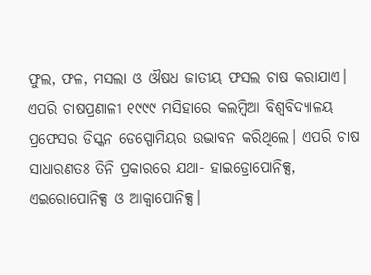ଫୁଲ, ଫଳ, ମସଲା ଓ ଔଷଧ ଜାତୀୟ ଫସଲ ଚାଷ କରାଯାଏ।
ଏପରି ଚାଷପ୍ରଣାଳୀ ୧୯୯୯ ମସିହାରେ କଲମ୍ୱିଆ ବିଶ୍ୱବିଦ୍ୟାଳୟ ପ୍ରଫେସର ଡିସ୍କନ ଡେସ୍ପୋମିୟର ଉଦ୍ଭାବନ କରିଥିଲେ। ଏପରି ଚାଷ ସାଧାରଣତଃ ତିନି ପ୍ରକାରରେ ଯଥା- ହାଇଡ୍ରୋପୋନିକ୍ସ, ଏଇରୋପୋନିକ୍ସ ଓ ଆକ୍ୱାପୋନିକ୍ସ।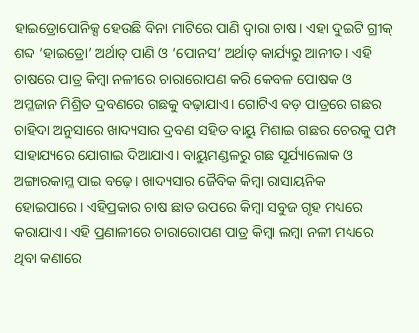ହାଇଡ୍ରୋପୋନିକ୍ସ ହେଉଛି ବିନା ମାଟିରେ ପାଣି ଦ୍ୱାରା ଚାଷ। ଏହା ଦୁଇଟି ଗ୍ରୀକ୍ ଶବ୍ଦ ‘ହାଇଡ୍ରୋ’ ଅର୍ଥାତ୍ ପାଣି ଓ ‘ପୋନସ’ ଅର୍ଥାତ୍ କାର୍ଯ୍ୟରୁ ଆନୀତ। ଏହି ଚାଷରେ ପାତ୍ର କିମ୍ୱା ନଳୀରେ ଚାରାରୋପଣ କରି କେବଳ ପୋଷକ ଓ ଅମ୍ଳଜାନ ମିଶ୍ରିତ ଦ୍ରବଣରେ ଗଛକୁ ବଢ଼ାଯାଏ। ଗୋଟିଏ ବଡ଼ ପାତ୍ରରେ ଗଛର ଚାହିଦା ଅନୁସାରେ ଖାଦ୍ୟସାର ଦ୍ରବଣ ସହିତ ବାୟୁ ମିଶାଇ ଗଛର ଚେରକୁ ପମ୍ପ ସାହାଯ୍ୟରେ ଯୋଗାଇ ଦିଆଯାଏ। ବାୟୁମଣ୍ଡଳରୁ ଗଛ ସୂର୍ଯ୍ୟାଲୋକ ଓ ଅଙ୍ଗାରକାମ୍ଳ ପାଇ ବଢ଼େ। ଖାଦ୍ୟସାର ଜୈବିକ କିମ୍ବା ରାସାୟନିକ ହୋଇପାରେ। ଏହିପ୍ରକାର ଚାଷ ଛାତ ଉପରେ କିମ୍ୱା ସବୁଜ ଗୃହ ମଧ୍ୟରେ କରାଯାଏ। ଏହି ପ୍ରଣାଳୀରେ ଚାରାରୋପଣ ପାତ୍ର କିମ୍ୱା ଲମ୍ୱା ନଳୀ ମଧ୍ୟରେ ଥିବା କଣାରେ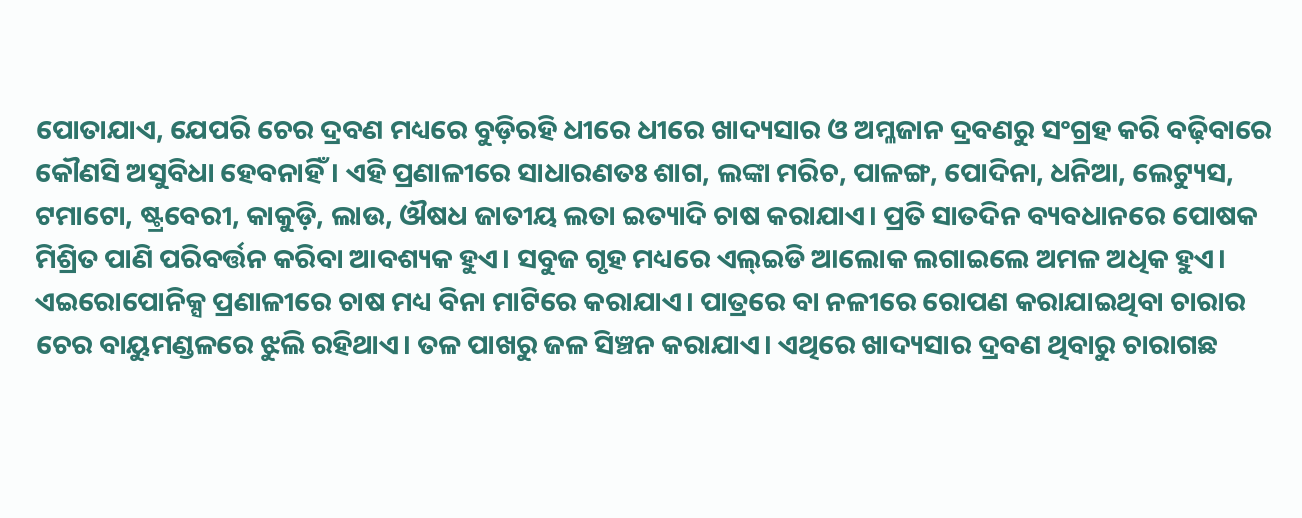ପୋତାଯାଏ, ଯେପରି ଚେର ଦ୍ରବଣ ମଧ୍ୟରେ ବୁଡ଼ିରହି ଧୀରେ ଧୀରେ ଖାଦ୍ୟସାର ଓ ଅମ୍ଳଜାନ ଦ୍ରବଣରୁ ସଂଗ୍ରହ କରି ବଢ଼ିବାରେ କୌଣସି ଅସୁବିଧା ହେବନାହିଁ। ଏହି ପ୍ରଣାଳୀରେ ସାଧାରଣତଃ ଶାଗ, ଲଙ୍କା ମରିଚ, ପାଳଙ୍ଗ, ପୋଦିନା, ଧନିଆ, ଲେଟ୍ୟୁସ, ଟମାଟୋ, ଷ୍ଟ୍ରବେରୀ, କାକୁଡ଼ି, ଲାଉ, ଔଷଧ ଜାତୀୟ ଲତା ଇତ୍ୟାଦି ଚାଷ କରାଯାଏ। ପ୍ରତି ସାତଦିନ ବ୍ୟବଧାନରେ ପୋଷକ ମିଶ୍ରିତ ପାଣି ପରିବର୍ତ୍ତନ କରିବା ଆବଶ୍ୟକ ହୁଏ। ସବୁଜ ଗୃହ ମଧ୍ୟରେ ଏଲ୍ଇଡି ଆଲୋକ ଲଗାଇଲେ ଅମଳ ଅଧିକ ହୁଏ।
ଏଇରୋପୋନିକ୍ସ ପ୍ରଣାଳୀରେ ଚାଷ ମଧ୍ୟ ବିନା ମାଟିରେ କରାଯାଏ। ପାତ୍ରରେ ବା ନଳୀରେ ରୋପଣ କରାଯାଇଥିବା ଚାରାର ଚେର ବାୟୁମଣ୍ଡଳରେ ଝୁଲି ରହିଥାଏ। ତଳ ପାଖରୁ ଜଳ ସିଞ୍ଚନ କରାଯାଏ। ଏଥିରେ ଖାଦ୍ୟସାର ଦ୍ରବଣ ଥିବାରୁ ଚାରାଗଛ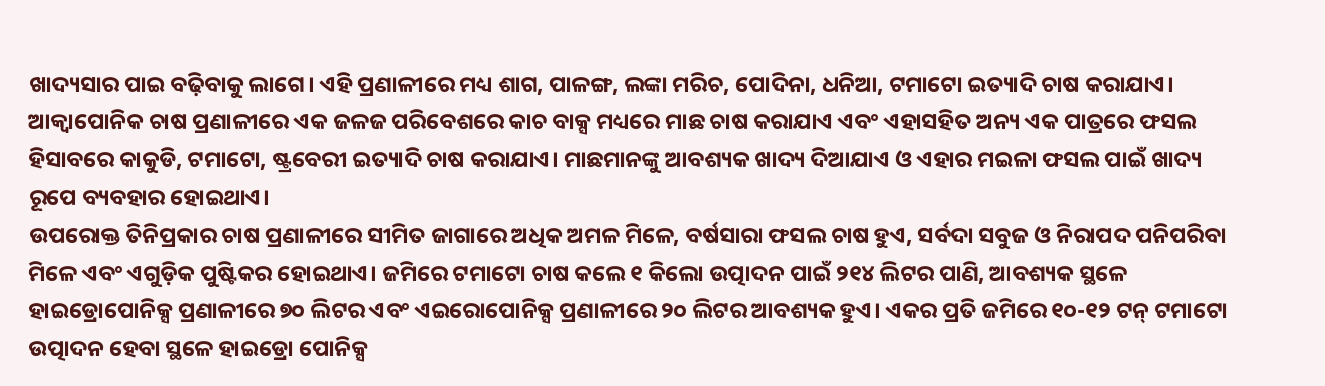ଖାଦ୍ୟସାର ପାଇ ବଢ଼ିବାକୁ ଲାଗେ। ଏହି ପ୍ରଣାଳୀରେ ମଧ୍ୟ ଶାଗ, ପାଳଙ୍ଗ, ଲଙ୍କା ମରିଚ, ପୋଦିନା, ଧନିଆ, ଟମାଟୋ ଇତ୍ୟାଦି ଚାଷ କରାଯାଏ। ଆକ୍ୱାପୋନିକ ଚାଷ ପ୍ରଣାଳୀରେ ଏକ ଜଳଜ ପରିବେଶରେ କାଚ ବାକ୍ସ ମଧ୍ୟରେ ମାଛ ଚାଷ କରାଯାଏ ଏବଂ ଏହାସହିତ ଅନ୍ୟ ଏକ ପାତ୍ରରେ ଫସଲ ହିସାବରେ କାକୁଡି, ଟମାଟୋ, ଷ୍ଟ୍ରବେରୀ ଇତ୍ୟାଦି ଚାଷ କରାଯାଏ। ମାଛମାନଙ୍କୁ ଆବଶ୍ୟକ ଖାଦ୍ୟ ଦିଆଯାଏ ଓ ଏହାର ମଇଳା ଫସଲ ପାଇଁ ଖାଦ୍ୟ ରୂପେ ବ୍ୟବହାର ହୋଇଥାଏ।
ଉପରୋକ୍ତ ତିନିପ୍ରକାର ଚାଷ ପ୍ରଣାଳୀରେ ସୀମିତ ଜାଗାରେ ଅଧିକ ଅମଳ ମିଳେ, ବର୍ଷସାରା ଫସଲ ଚାଷ ହୁଏ, ସର୍ବଦା ସବୁଜ ଓ ନିରାପଦ ପନିପରିବା ମିଳେ ଏବଂ ଏଗୁଡ଼ିକ ପୁଷ୍ଟିକର ହୋଇଥାଏ। ଜମିରେ ଟମାଟୋ ଚାଷ କଲେ ୧ କିଲୋ ଉତ୍ପାଦନ ପାଇଁ ୨୧୪ ଲିଟର ପାଣି, ଆବଶ୍ୟକ ସ୍ଥଳେ ହାଇଡ୍ରୋପୋନିକ୍ସ ପ୍ରଣାଳୀରେ ୭୦ ଲିଟର ଏବଂ ଏଇରୋପୋନିକ୍ସ ପ୍ରଣାଳୀରେ ୨୦ ଲିଟର ଆବଶ୍ୟକ ହୁଏ। ଏକର ପ୍ରତି ଜମିରେ ୧୦-୧୨ ଟନ୍ ଟମାଟୋ ଉତ୍ପାଦନ ହେବା ସ୍ଥଳେ ହାଇଡ୍ରୋ ପୋନିକ୍ସ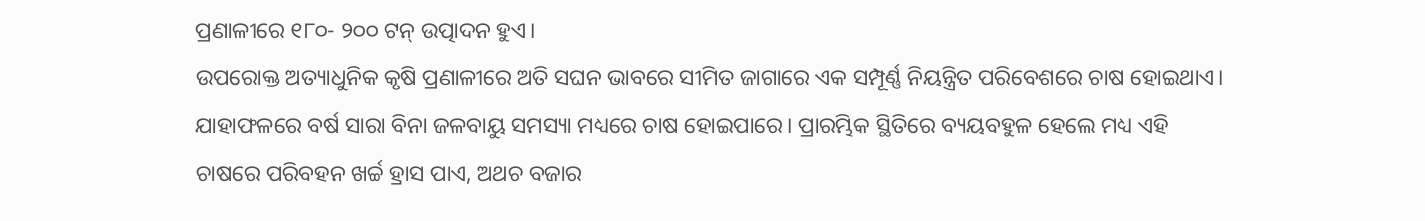ପ୍ରଣାଳୀରେ ୧୮୦- ୨୦୦ ଟନ୍ ଉତ୍ପାଦନ ହୁଏ।
ଉପରୋକ୍ତ ଅତ୍ୟାଧୁନିକ କୃଷି ପ୍ରଣାଳୀରେ ଅତି ସଘନ ଭାବରେ ସୀମିତ ଜାଗାରେ ଏକ ସମ୍ପୂର୍ଣ୍ଣ ନିୟନ୍ତ୍ରିତ ପରିବେଶରେ ଚାଷ ହୋଇଥାଏ। ଯାହାଫଳରେ ବର୍ଷ ସାରା ବିନା ଜଳବାୟୁ ସମସ୍ୟା ମଧ୍ୟରେ ଚାଷ ହୋଇପାରେ। ପ୍ରାରମ୍ଭିକ ସ୍ଥିତିରେ ବ୍ୟୟବହୁଳ ହେଲେ ମଧ୍ୟ ଏହି ଚାଷରେ ପରିବହନ ଖର୍ଚ୍ଚ ହ୍ରାସ ପାଏ, ଅଥଚ ବଜାର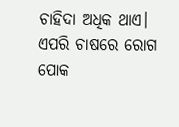ଚାହିଦା ଅଧିକ ଥାଏ। ଏପରି ଚାଷରେ ରୋଗ ପୋକ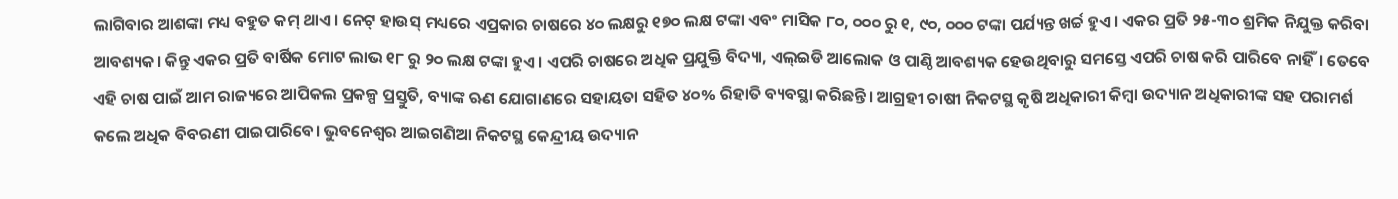ଲାଗିବାର ଆଶଙ୍କା ମଧ୍ୟ ବହୁତ କମ୍ ଥାଏ। ନେଟ୍ ହାଉସ୍ ମଧ୍ୟରେ ଏପ୍ରକାର ଚାଷରେ ୪୦ ଲକ୍ଷରୁ ୧୭୦ ଲକ୍ଷ ଟଙ୍କା ଏବଂ ମାସିକ ୮୦, ୦୦୦ ରୁ ୧, ୯୦, ୦୦୦ ଟଙ୍କା ପର୍ଯ୍ୟନ୍ତ ଖର୍ଚ୍ଚ ହୁଏ। ଏକର ପ୍ରତି ୨୫-୩୦ ଶ୍ରମିକ ନିଯୁକ୍ତ କରିବା ଆବଶ୍ୟକ। କିନ୍ତୁ ଏକର ପ୍ରତି ବାର୍ଷିକ ମୋଟ ଲାଭ ୧୮ ରୁ ୨୦ ଲକ୍ଷ ଟଙ୍କା ହୁଏ। ଏପରି ଚାଷରେ ଅଧିକ ପ୍ରଯୁକ୍ତି ବିଦ୍ୟା, ଏଲ୍ଇଡି ଆଲୋକ ଓ ପାଣ୍ଠି ଆବଶ୍ୟକ ହେଉଥିବାରୁ ସମସ୍ତେ ଏପରି ଚାଷ କରି ପାରିବେ ନାହିଁ। ତେବେ ଏହି ଚାଷ ପାଇଁ ଆମ ରାଜ୍ୟରେ ଆପିକଲ ପ୍ରକଳ୍ପ ପ୍ରସ୍ତୁତି, ବ୍ୟାଙ୍କ ଋଣ ଯୋଗାଣରେ ସହାୟତା ସହିତ ୪୦% ରିହାତି ବ୍ୟବସ୍ଥା କରିଛନ୍ତି। ଆଗ୍ରହୀ ଚାଷୀ ନିକଟସ୍ଥ କୃଷି ଅଧିକାରୀ କିମ୍ୱା ଉଦ୍ୟାନ ଅଧିକାରୀଙ୍କ ସହ ପରାମର୍ଶ କଲେ ଅଧିକ ବିବରଣୀ ପାଇପାରିବେ। ଭୁବନେଶ୍ୱର ଆଇଗଣିଆ ନିକଟସ୍ଥ କେନ୍ଦ୍ରୀୟ ଉଦ୍ୟାନ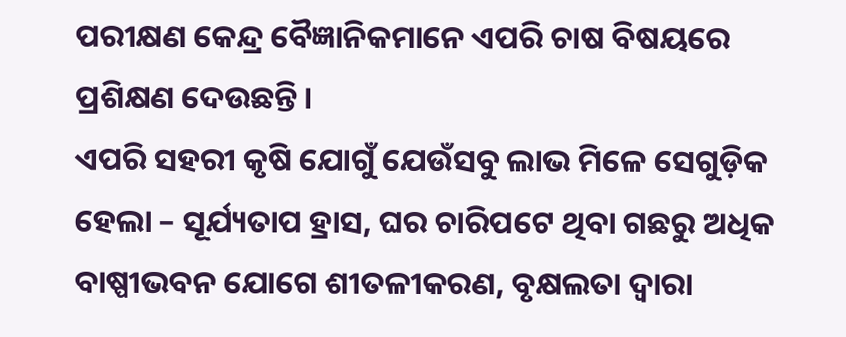ପରୀକ୍ଷଣ କେନ୍ଦ୍ର ବୈଜ୍ଞାନିକମାନେ ଏପରି ଚାଷ ବିଷୟରେ ପ୍ରଶିକ୍ଷଣ ଦେଉଛନ୍ତି।
ଏପରି ସହରୀ କୃଷି ଯୋଗୁଁ ଯେଉଁସବୁ ଲାଭ ମିଳେ ସେଗୁଡ଼ିକ ହେଲା – ସୂର୍ଯ୍ୟତାପ ହ୍ରାସ, ଘର ଚାରିପଟେ ଥିବା ଗଛରୁ ଅଧିକ ବାଷ୍ପୀଭବନ ଯୋଗେ ଶୀତଳୀକରଣ, ବୃକ୍ଷଲତା ଦ୍ୱାରା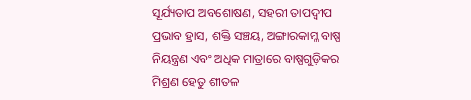ସୂର୍ଯ୍ୟତାପ ଅବଶୋଷଣ, ସହରୀ ତାପଦ୍ୱୀପ ପ୍ରଭାବ ହ୍ରାସ, ଶକ୍ତି ସଞ୍ଚୟ, ଅଙ୍ଗାରକାମ୍ଳ ବାଷ୍ପ ନିୟନ୍ତ୍ରଣ ଏବଂ ଅଧିକ ମାତ୍ରାରେ ବାଷ୍ପଗୁଡ଼ିକର ମିଶ୍ରଣ ହେତୁ ଶୀତଳ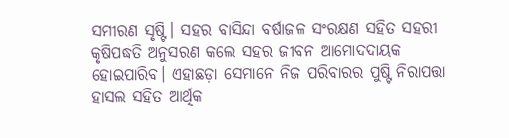ସମୀରଣ ସୃଷ୍ଟି। ସହର ବାସିନ୍ଦା ବର୍ଷାଜଳ ସଂରକ୍ଷଣ ସହିତ ସହରୀ କୃଷିପଦ୍ଧତି ଅନୁସରଣ କଲେ ସହର ଜୀବନ ଆମୋଦଦାୟକ ହୋଇପାରିବ। ଏହାଛଡ଼ା ସେମାନେ ନିଜ ପରିବାରର ପୁଷ୍ଟି ନିରାପତ୍ତା ହାସଲ ସହିତ ଆର୍ଥିକ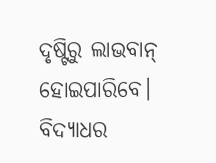ଦୃଷ୍ଟିରୁ ଲାଭବାନ୍ ହୋଇପାରିବେ।
ବିଦ୍ୟାଧର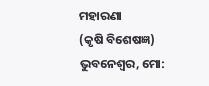ମହାରଣା
(କୃଷି ବିଶେଷଜ୍ଞ)
ଭୁବନେଶ୍ୱର, ମୋ: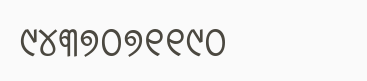୯୪୩୭୦୭୧୧୯୦